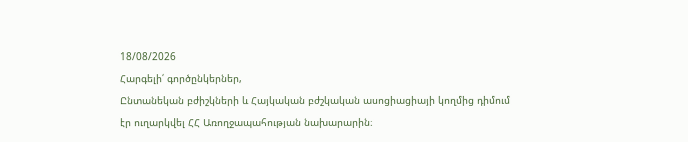18/08/2026
Հարգելի՛ գործընկերներ,
Ընտանեկան բժիշկների և Հայկական բժշկական ասոցիացիայի կողմից դիմում էր ուղարկվել ՀՀ Առողջապահության նախարարին։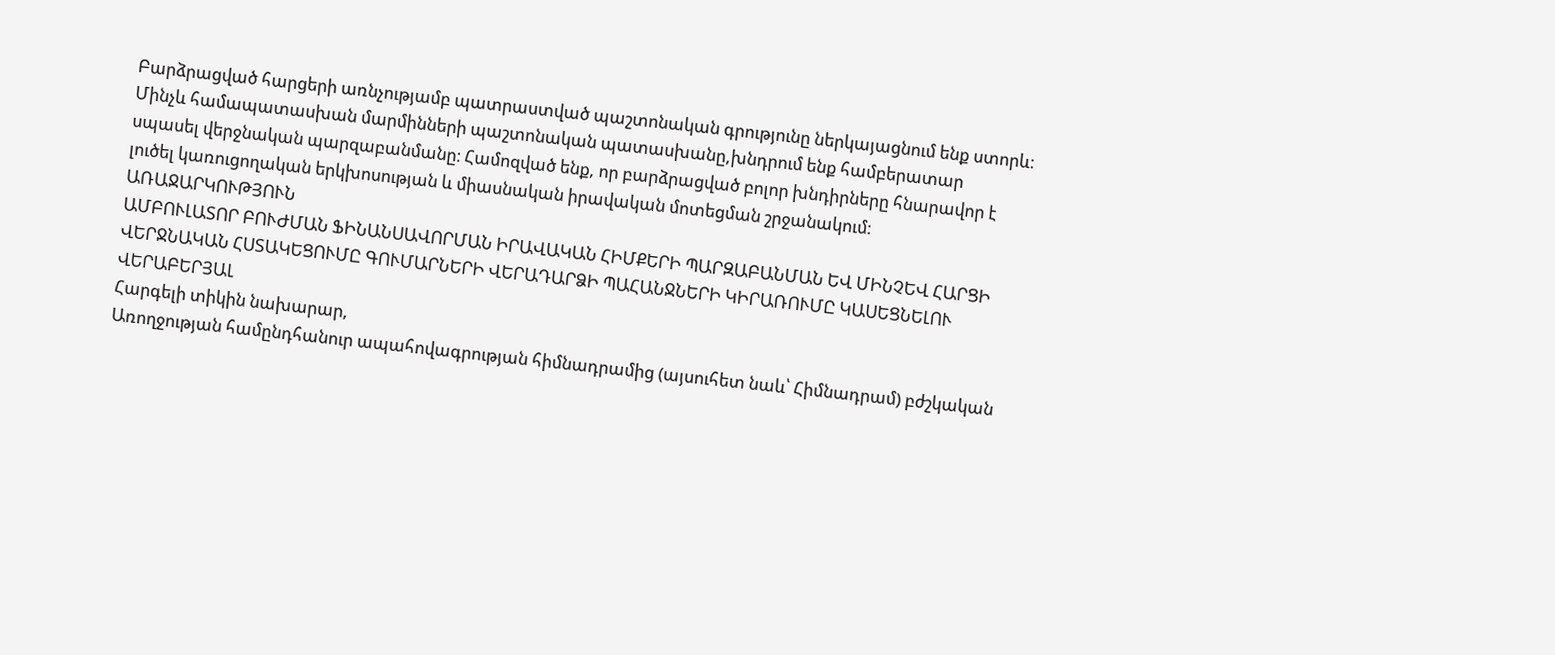Բարձրացված հարցերի առնչությամբ պատրաստված պաշտոնական գրությունը ներկայացնում ենք ստորև։
Մինչև համապատասխան մարմինների պաշտոնական պատասխանը,խնդրում ենք համբերատար սպասել վերջնական պարզաբանմանը։ Համոզված ենք, որ բարձրացված բոլոր խնդիրները հնարավոր է լուծել կառուցողական երկխոսության և միասնական իրավական մոտեցման շրջանակում։
ԱՌԱՋԱՐԿՈՒԹՅՈՒՆ
ԱՄԲՈՒԼԱՏՈՐ ԲՈՒԺՄԱՆ ՖԻՆԱՆՍԱՎՈՐՄԱՆ ԻՐԱՎԱԿԱՆ ՀԻՄՔԵՐԻ ՊԱՐԶԱԲԱՆՄԱՆ ԵՎ ՄԻՆՉԵՎ ՀԱՐՑԻ ՎԵՐՋՆԱԿԱՆ ՀՍՏԱԿԵՑՈՒՄԸ ԳՈՒՄԱՐՆԵՐԻ ՎԵՐԱԴԱՐՁԻ ՊԱՀԱՆՋՆԵՐԻ ԿԻՐԱՌՈՒՄԸ ԿԱՍԵՑՆԵԼՈՒ ՎԵՐԱԲԵՐՅԱԼ
Հարգելի տիկին նախարար,
Առողջության համընդհանուր ապահովագրության հիմնադրամից (այսուհետ նաև՝ Հիմնադրամ) բժշկական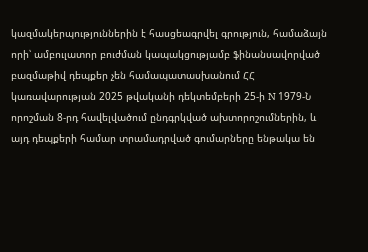կազմակերպություններին է հասցեագրվել գրություն, համաձայն որի՝ ամբուլատոր բուժման կապակցությամբ ֆինանսավորված բազմաթիվ դեպքեր չեն համապատասխանում ՀՀ կառավարության 2025 թվականի դեկտեմբերի 25-ի N 1979-Ն որոշման 8-րդ հավելվածում ընդգրկված ախտորոշումներին, և այդ դեպքերի համար տրամադրված գումարները ենթակա են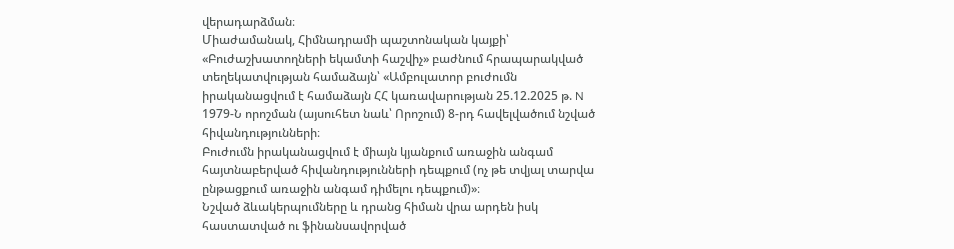վերադարձման։
Միաժամանակ, Հիմնադրամի պաշտոնական կայքի՝ «Բուժաշխատողների եկամտի հաշվիչ» բաժնում հրապարակված տեղեկատվության համաձայն՝ «Ամբուլատոր բուժումն իրականացվում է համաձայն ՀՀ կառավարության 25.12.2025 թ. N 1979-Ն որոշման (այսուհետ նաև՝ Որոշում) 8-րդ հավելվածում նշված հիվանդությունների։
Բուժումն իրականացվում է միայն կյանքում առաջին անգամ հայտնաբերված հիվանդությունների դեպքում (ոչ թե տվյալ տարվա ընթացքում առաջին անգամ դիմելու դեպքում)»։
Նշված ձևակերպումները և դրանց հիման վրա արդեն իսկ հաստատված ու ֆինանսավորված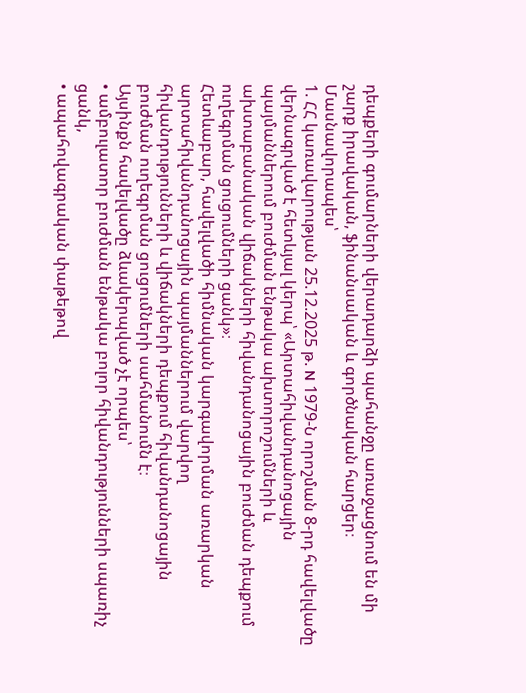դեպքերի գումարների վերադարձի պահանջը առաջացնում են մի շարք իրավական, ֆինանսական և գործնական հարցեր։ Մասնավորապես՝
1. ՀՀ կառավարության 25.12.2025 թ. N 1979-Ն որոշման 8-րդ հավելվածը վերնագրված է հետևյալ կերպ՝ «Արտահիվանդանոցային պայմաններում բուժման ենթակա ախտորոշումների և ախտաբանական վիճակների հիվանդանոցային բուժման դեպքում ուղեգրման ցուցումների ցանկ»։
Հետևաբար, հավելվածի հիմնական կարգավորման առարկան արտահիվանդանոցային պայմաններում վարվող հիվանդությունների և վիճակների դեպքում հիվանդանոցային բուժման ուղեգրման ցուցումների սահմանումն է։
Այսինքն հավելվածը ձևակերպված չէ որպես՝
• ամբուլատոր բուժման ենթակա բոլոր հիվանդությունների սպառիչ ցանկ,
• ապահովագրական փաթեթով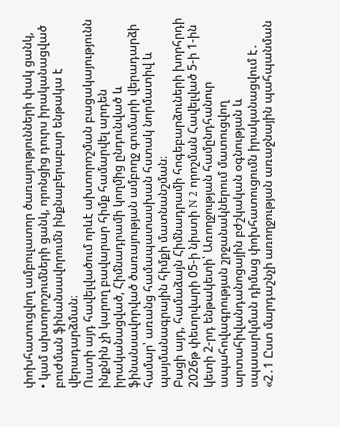փոխհատուցվող ամբուլատոր ծառայությունների փակ ցանկ,
• կամ ախտորոշումների ցանկ, որոնցից դուրս իրականացված բուժման ֆինանսավորումն ինքնաբերաբար ենթակա է վերադարձման։
Ուստի այդ հավելվածում որևէ ախտորոշման բացակայությունն ինքնին չի կարող բավարար հիմք համարվել արդեն իրականացված, Հիմնադրամի կողմից ընդունված և ֆինանսավորված ծառայության ամբողջ գումարի վերադարձի համար՝ առանց համապատասխան հստակ նորմատիվ և պայմանագրային հիմքի մատնանշման։
Բացի այդ, համաձայն Հիմնադրամի հոգեբարձուների խորհրդի 2026թ փետրվարի 05-ի նիստի N 2 որոշման Հավելված 5-ի 1-ին կետի 2-րդ ենթակետի՝ Առողջության համընդհանուր ապահովագրության շրջանակներում մատուցվող արտահիվանդանոցային բժշկական օգնության և սպասարկման դիմաց փոխհատուցումն իրականացվում է․
«2․1 Ըստ մարդաշնչի առողջության առաջնային պահպանման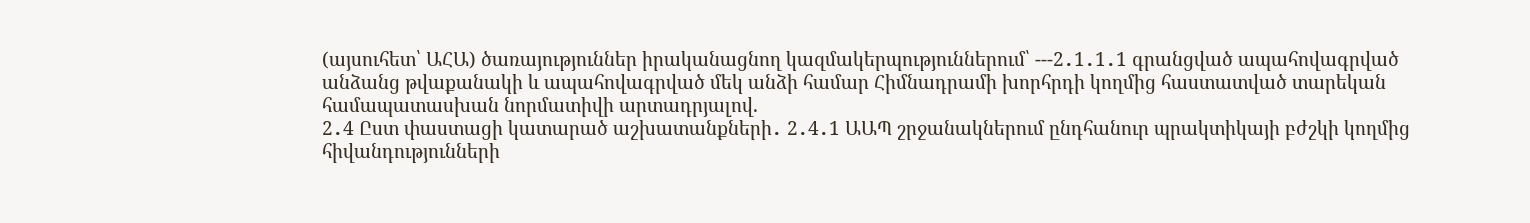(այսուհետ՝ ԱՀԱ) ծառայություններ իրականացնող կազմակերպություններում՝ ---2․1․1․1 գրանցված ապահովագրված անձանց թվաքանակի և ապահովագրված մեկ անձի համար Հիմնադրամի խորհրդի կողմից հաստատված տարեկան համապատասխան նորմատիվի արտադրյալով.
2․4 Ըստ փաստացի կատարած աշխատանքների․ 2․4․1 ԱԱՊ շրջանակներում ընդհանուր պրակտիկայի բժշկի կողմից հիվանդությունների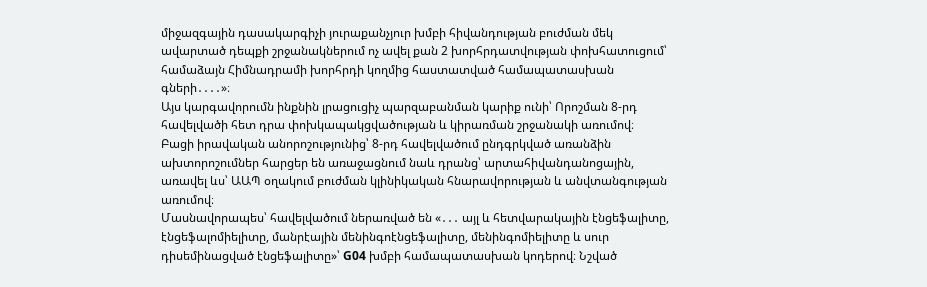միջազգային դասակարգիչի յուրաքանչյուր խմբի հիվանդության բուժման մեկ ավարտած դեպքի շրջանակներում ոչ ավել քան 2 խորհրդատվության փոխհատուցում՝ համաձայն Հիմնադրամի խորհրդի կողմից հաստատված համապատասխան գների․․․․»։
Այս կարգավորումն ինքնին լրացուցիչ պարզաբանման կարիք ունի՝ Որոշման 8-րդ հավելվածի հետ դրա փոխկապակցվածության և կիրառման շրջանակի առումով։
Բացի իրավական անորոշությունից՝ 8-րդ հավելվածում ընդգրկված առանձին ախտորոշումներ հարցեր են առաջացնում նաև դրանց՝ արտահիվանդանոցային, առավել ևս՝ ԱԱՊ օղակում բուժման կլինիկական հնարավորության և անվտանգության առումով։
Մասնավորապես՝ հավելվածում ներառված են «․․․ այլ և հետվարակային էնցեֆալիտը, էնցեֆալոմիելիտը, մանրէային մենինգոէնցեֆալիտը, մենինգոմիելիտը և սուր դիսեմինացված էնցեֆալիտը»՝ G04 խմբի համապատասխան կոդերով։ Նշված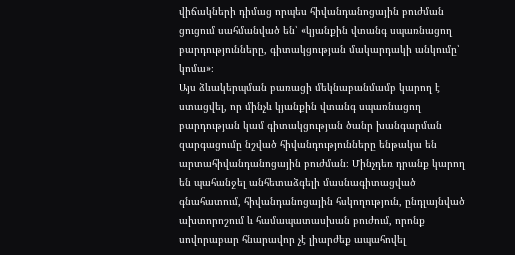վիճակների դիմաց որպես հիվանդանոցային բուժման ցուցում սահմանված են՝ «կյանքին վտանգ սպառնացող բարդությունները, գիտակցության մակարդակի անկումը՝ կոմա»։
Այս ձևակերպման բառացի մեկնաբանմամբ կարող է ստացվել, որ մինչև կյանքին վտանգ սպառնացող բարդության կամ գիտակցության ծանր խանգարման զարգացումը նշված հիվանդությունները ենթակա են արտահիվանդանոցային բուժման։ Մինչդեռ դրանք կարող են պահանջել անհետաձգելի մասնագիտացված գնահատում, հիվանդանոցային հսկողություն, ընդլայնված ախտորոշում և համապատասխան բուժում, որոնք սովորաբար հնարավոր չէ լիարժեք ապահովել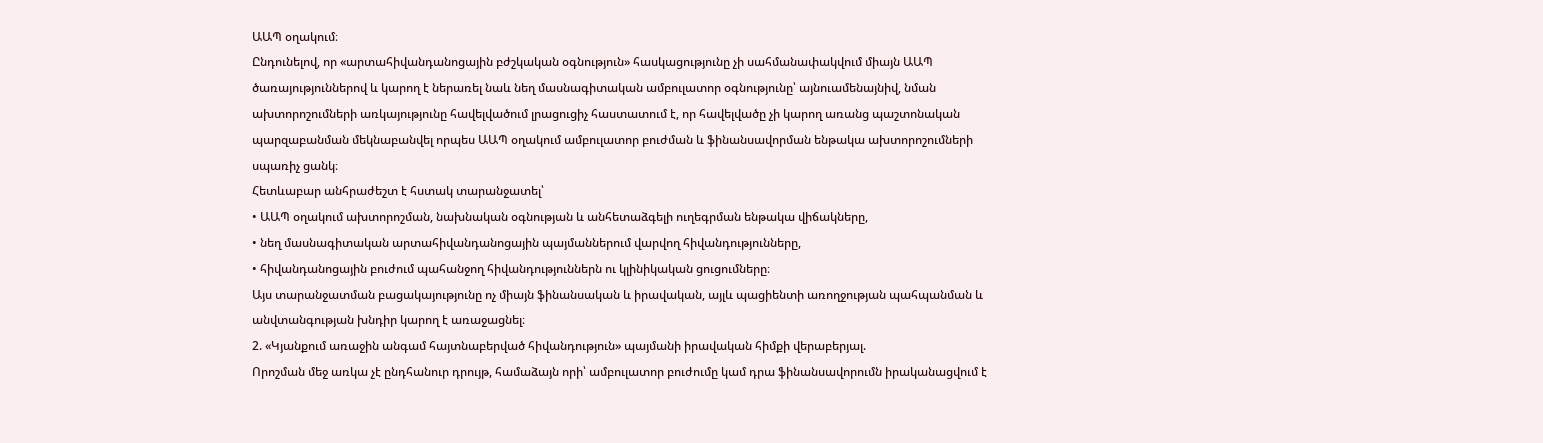ԱԱՊ օղակում։
Ընդունելով, որ «արտահիվանդանոցային բժշկական օգնություն» հասկացությունը չի սահմանափակվում միայն ԱԱՊ ծառայություններով և կարող է ներառել նաև նեղ մասնագիտական ամբուլատոր օգնությունը՝ այնուամենայնիվ, նման ախտորոշումների առկայությունը հավելվածում լրացուցիչ հաստատում է, որ հավելվածը չի կարող առանց պաշտոնական պարզաբանման մեկնաբանվել որպես ԱԱՊ օղակում ամբուլատոր բուժման և ֆինանսավորման ենթակա ախտորոշումների սպառիչ ցանկ։
Հետևաբար անհրաժեշտ է հստակ տարանջատել՝
• ԱԱՊ օղակում ախտորոշման, նախնական օգնության և անհետաձգելի ուղեգրման ենթակա վիճակները,
• նեղ մասնագիտական արտահիվանդանոցային պայմաններում վարվող հիվանդությունները,
• հիվանդանոցային բուժում պահանջող հիվանդություններն ու կլինիկական ցուցումները։
Այս տարանջատման բացակայությունը ոչ միայն ֆինանսական և իրավական, այլև պացիենտի առողջության պահպանման և անվտանգության խնդիր կարող է առաջացնել։
2. «Կյանքում առաջին անգամ հայտնաբերված հիվանդություն» պայմանի իրավական հիմքի վերաբերյալ.
Որոշման մեջ առկա չէ ընդհանուր դրույթ, համաձայն որի՝ ամբուլատոր բուժումը կամ դրա ֆինանսավորումն իրականացվում է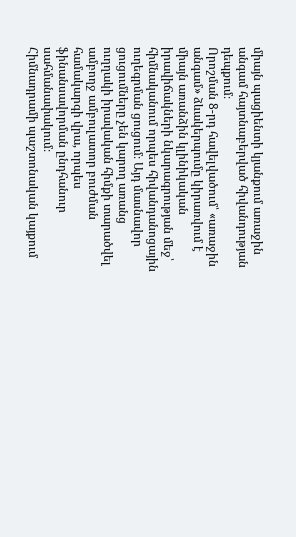միայն պացիենտի կյանքում առաջին անգամ հայտնաբերված հիվանդության դեպքում։
Որոշման 8-րդ հավելվածում՝ «առաջին անգամ» ձևակերպումը կիրառվում է միայն առանձին կլինիկական իրավիճակների նկարագրության մեջ՝ հիմնականում որպես հիվանդանոցային ուղեգրման ցուցում։ Այդ մասնավոր ցուցումները չեն կարող առանց ուղղակի իրավական հիմքի տարածվել ամբողջ ամբուլատոր բուժման համակարգի վրա, որպես ֆինանսավորման ընդհանուր սահմանափակում։
Հիմնադրամի պաշտոնական կայքում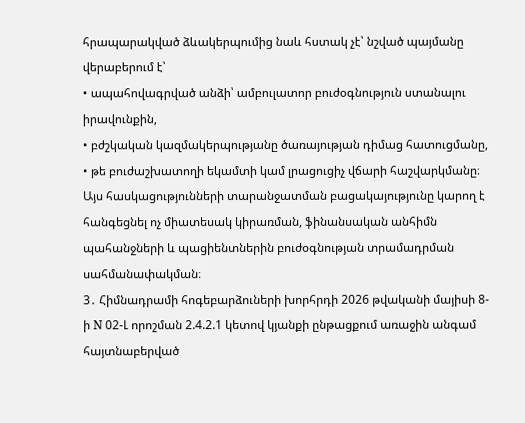հրապարակված ձևակերպումից նաև հստակ չէ՝ նշված պայմանը վերաբերում է՝
• ապահովագրված անձի՝ ամբուլատոր բուժօգնություն ստանալու իրավունքին,
• բժշկական կազմակերպությանը ծառայության դիմաց հատուցմանը,
• թե բուժաշխատողի եկամտի կամ լրացուցիչ վճարի հաշվարկմանը։
Այս հասկացությունների տարանջատման բացակայությունը կարող է հանգեցնել ոչ միատեսակ կիրառման, ֆինանսական անհիմն պահանջների և պացիենտներին բուժօգնության տրամադրման սահմանափակման։
3․ Հիմնադրամի հոգեբարձուների խորհրդի 2026 թվականի մայիսի 8-ի N 02-Լ որոշման 2.4.2.1 կետով կյանքի ընթացքում առաջին անգամ հայտնաբերված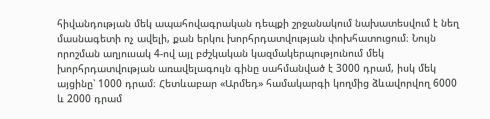հիվանդության մեկ ապահովագրական դեպքի շրջանակում նախատեսվում է նեղ մասնագետի ոչ ավելի, քան երկու խորհրդատվության փոխհատուցում։ Նույն որոշման աղյուսակ 4-ով այլ բժշկական կազմակերպությունում մեկ խորհրդատվության առավելագույն գինը սահմանված է 3000 դրամ, իսկ մեկ այցինը՝ 1000 դրամ։ Հետևաբար «Արմեդ» համակարգի կողմից ձևավորվող 6000 և 2000 դրամ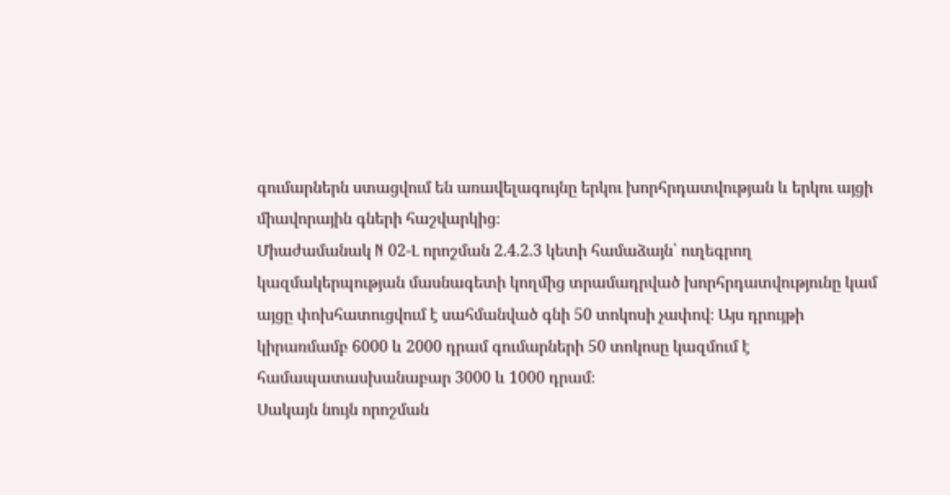գումարներն ստացվում են առավելագույնը երկու խորհրդատվության և երկու այցի միավորային գների հաշվարկից։
Միաժամանակ N 02-Լ որոշման 2.4.2.3 կետի համաձայն՝ ուղեգրող կազմակերպության մասնագետի կողմից տրամադրված խորհրդատվությունը կամ այցը փոխհատուցվում է սահմանված գնի 50 տոկոսի չափով։ Այս դրույթի կիրառմամբ 6000 և 2000 դրամ գումարների 50 տոկոսը կազմում է համապատասխանաբար 3000 և 1000 դրամ։
Սակայն նույն որոշման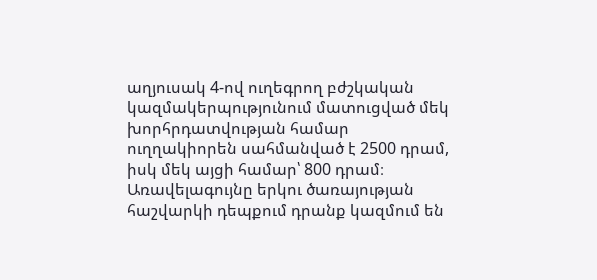աղյուսակ 4-ով ուղեգրող բժշկական կազմակերպությունում մատուցված մեկ խորհրդատվության համար ուղղակիորեն սահմանված է 2500 դրամ, իսկ մեկ այցի համար՝ 800 դրամ։ Առավելագույնը երկու ծառայության հաշվարկի դեպքում դրանք կազմում են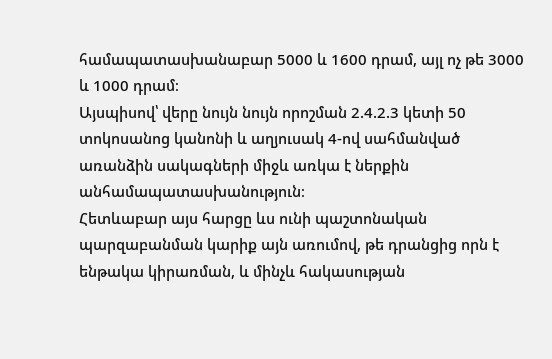համապատասխանաբար 5000 և 1600 դրամ, այլ ոչ թե 3000 և 1000 դրամ։
Այսպիսով՝ վերը նույն նույն որոշման 2.4.2.3 կետի 50 տոկոսանոց կանոնի և աղյուսակ 4-ով սահմանված առանձին սակագների միջև առկա է ներքին անհամապատասխանություն։
Հետևաբար այս հարցը ևս ունի պաշտոնական պարզաբանման կարիք այն առումով, թե դրանցից որն է ենթակա կիրառման, և մինչև հակասության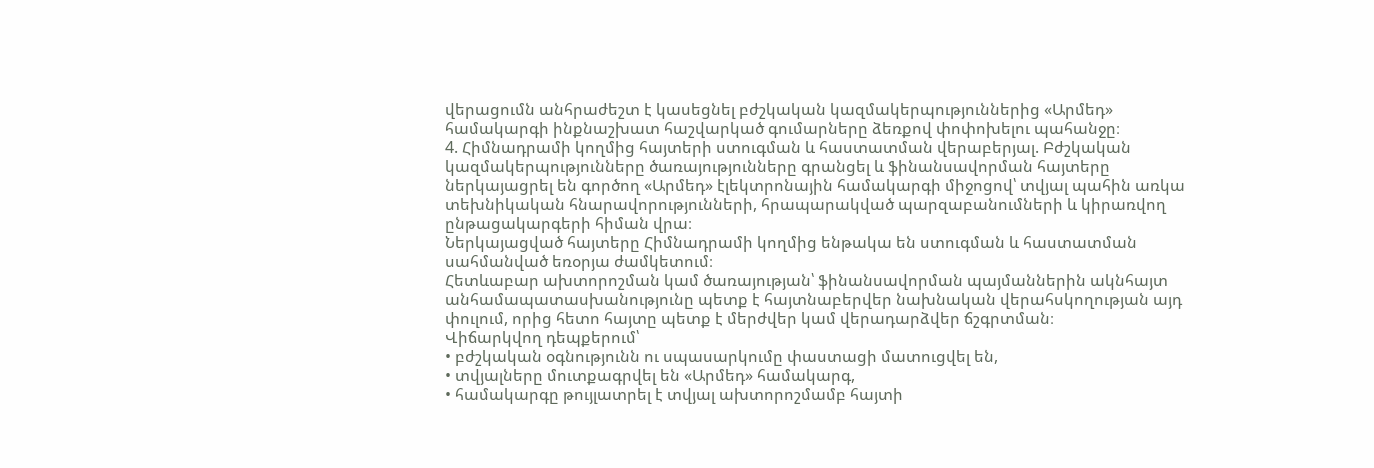վերացումն անհրաժեշտ է կասեցնել բժշկական կազմակերպություններից «Արմեդ» համակարգի ինքնաշխատ հաշվարկած գումարները ձեռքով փոփոխելու պահանջը։
4. Հիմնադրամի կողմից հայտերի ստուգման և հաստատման վերաբերյալ. Բժշկական կազմակերպությունները ծառայությունները գրանցել և ֆինանսավորման հայտերը ներկայացրել են գործող «Արմեդ» էլեկտրոնային համակարգի միջոցով՝ տվյալ պահին առկա տեխնիկական հնարավորությունների, հրապարակված պարզաբանումների և կիրառվող ընթացակարգերի հիման վրա։
Ներկայացված հայտերը Հիմնադրամի կողմից ենթակա են ստուգման և հաստատման սահմանված եռօրյա ժամկետում։
Հետևաբար ախտորոշման կամ ծառայության՝ ֆինանսավորման պայմաններին ակնհայտ անհամապատասխանությունը պետք է հայտնաբերվեր նախնական վերահսկողության այդ փուլում, որից հետո հայտը պետք է մերժվեր կամ վերադարձվեր ճշգրտման։
Վիճարկվող դեպքերում՝
• բժշկական օգնությունն ու սպասարկումը փաստացի մատուցվել են,
• տվյալները մուտքագրվել են «Արմեդ» համակարգ,
• համակարգը թույլատրել է տվյալ ախտորոշմամբ հայտի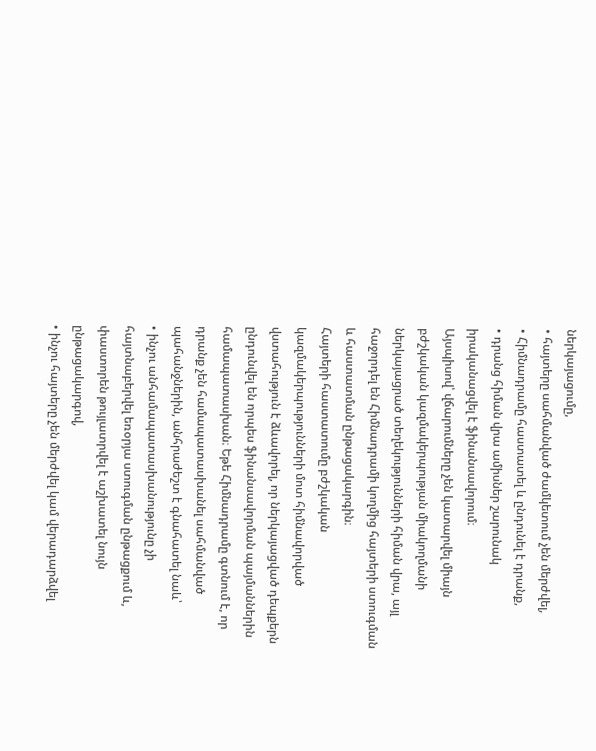ներկայացումը,
• հայտերը սահմանված ժամկետում չեն մերժվել,
• Հիմնադրամը հաստատել և ընդունել է դրանք,
• դրանց հիման վրա ամիսներ շարունակ իրականացվել է ֆինանսավորում։
Այսպիսով՝ վճարումները չեն կատարվել միայն բժշկական կազմակերպության միակողմանի ներկայացրած տեղեկությունների հիման վրա, այլ հաջորդել են Հիմնադրամի կողմից հայտերի ստուգման և հաստատման ընթացակարգին։
Հայտերի հաստատումը բժշկական կազմակերպությունների մոտ հիմնավորված վստահություն է ձևավորել, որ ներկայացված դեպքերն ընդունվել են որպես ֆինանսավորման պայմաններին համապատասխան։ Եթե Հիմնադրամը գտնում է, որ դրանք չեն համապատասխանել սահմանված պահանջներին, անհրաժեշտ է գնահատել նաև՝
• ինչու անհամապատասխանությունը չի հայտնաբերվել եռօրյա ստուգման ընթացքում և, փաստորեն թույլատրվել է աշխատել նույն ընթացակարգով,
• ինչու հայտերը չեն մերժվել կամ վերադարձվել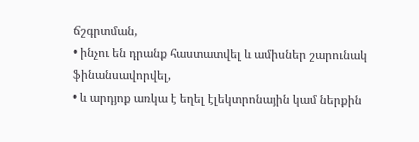ճշգրտման,
• ինչու են դրանք հաստատվել և ամիսներ շարունակ ֆինանսավորվել,
• և արդյոք առկա է եղել էլեկտրոնային կամ ներքին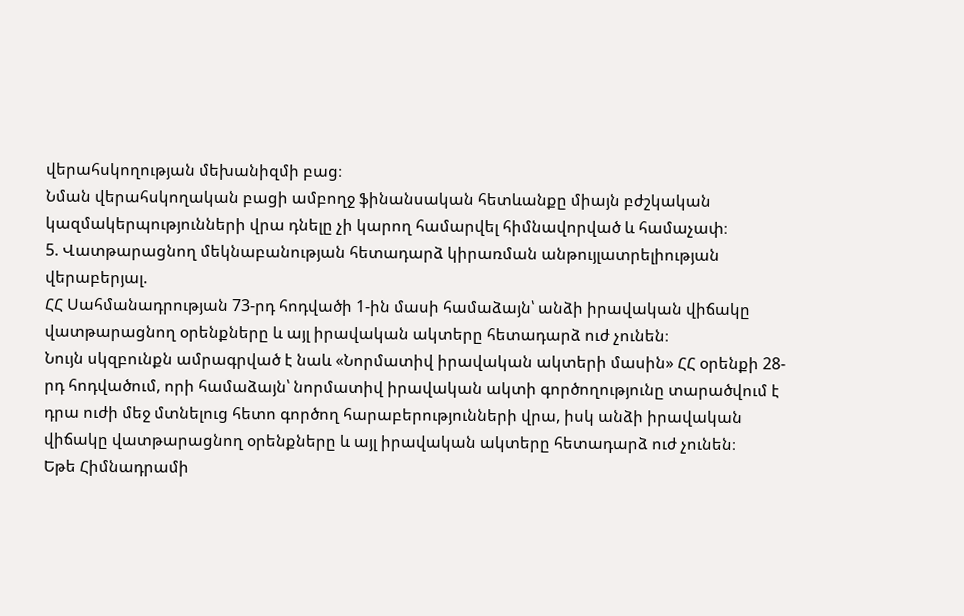վերահսկողության մեխանիզմի բաց։
Նման վերահսկողական բացի ամբողջ ֆինանսական հետևանքը միայն բժշկական կազմակերպությունների վրա դնելը չի կարող համարվել հիմնավորված և համաչափ։
5. Վատթարացնող մեկնաբանության հետադարձ կիրառման անթույլատրելիության վերաբերյալ.
ՀՀ Սահմանադրության 73-րդ հոդվածի 1-ին մասի համաձայն՝ անձի իրավական վիճակը վատթարացնող օրենքները և այլ իրավական ակտերը հետադարձ ուժ չունեն։
Նույն սկզբունքն ամրագրված է նաև «Նորմատիվ իրավական ակտերի մասին» ՀՀ օրենքի 28-րդ հոդվածում, որի համաձայն՝ նորմատիվ իրավական ակտի գործողությունը տարածվում է դրա ուժի մեջ մտնելուց հետո գործող հարաբերությունների վրա, իսկ անձի իրավական վիճակը վատթարացնող օրենքները և այլ իրավական ակտերը հետադարձ ուժ չունեն։
Եթե Հիմնադրամի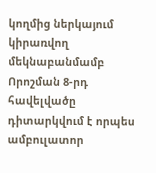կողմից ներկայում կիրառվող մեկնաբանմամբ Որոշման 8-րդ հավելվածը դիտարկվում է որպես ամբուլատոր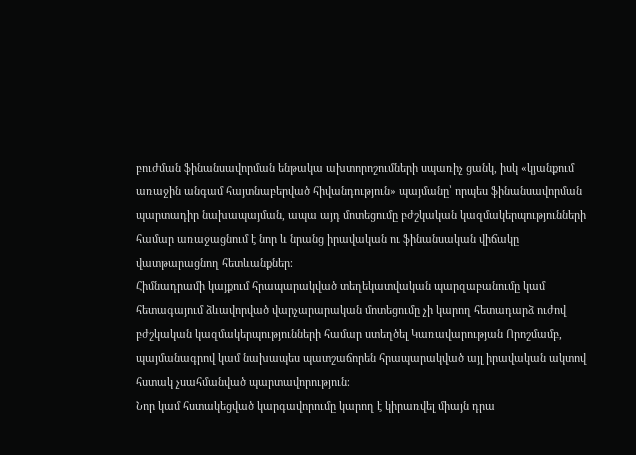բուժման ֆինանսավորման ենթակա ախտորոշումների սպառիչ ցանկ, իսկ «կյանքում առաջին անգամ հայտնաբերված հիվանդություն» պայմանը՝ որպես ֆինանսավորման պարտադիր նախապայման, ապա այդ մոտեցումը բժշկական կազմակերպությունների համար առաջացնում է նոր և նրանց իրավական ու ֆինանսական վիճակը վատթարացնող հետևանքներ։
Հիմնադրամի կայքում հրապարակված տեղեկատվական պարզաբանումը կամ հետագայում ձևավորված վարչարարական մոտեցումը չի կարող հետադարձ ուժով բժշկական կազմակերպությունների համար ստեղծել Կառավարության Որոշմամբ, պայմանագրով կամ նախապես պատշաճորեն հրապարակված այլ իրավական ակտով հստակ չսահմանված պարտավորություն։
Նոր կամ հստակեցված կարգավորումը կարող է կիրառվել միայն դրա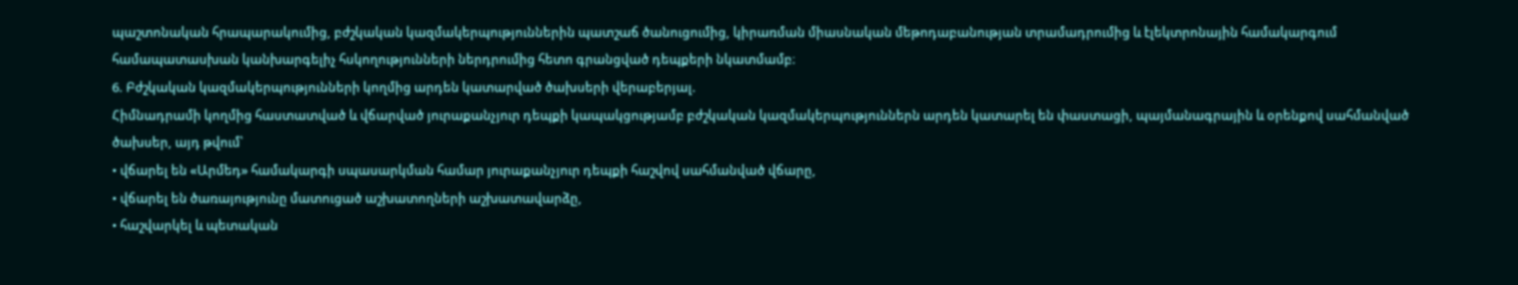պաշտոնական հրապարակումից, բժշկական կազմակերպություններին պատշաճ ծանուցումից, կիրառման միասնական մեթոդաբանության տրամադրումից և էլեկտրոնային համակարգում համապատասխան կանխարգելիչ հսկողությունների ներդրումից հետո գրանցված դեպքերի նկատմամբ։
6. Բժշկական կազմակերպությունների կողմից արդեն կատարված ծախսերի վերաբերյալ.
Հիմնադրամի կողմից հաստատված և վճարված յուրաքանչյուր դեպքի կապակցությամբ բժշկական կազմակերպություններն արդեն կատարել են փաստացի, պայմանագրային և օրենքով սահմանված ծախսեր, այդ թվում՝
• վճարել են «Արմեդ» համակարգի սպասարկման համար յուրաքանչյուր դեպքի հաշվով սահմանված վճարը,
• վճարել են ծառայությունը մատուցած աշխատողների աշխատավարձը,
• հաշվարկել և պետական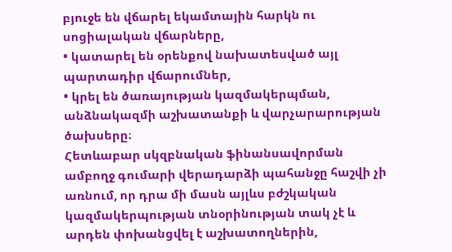բյուջե են վճարել եկամտային հարկն ու սոցիալական վճարները,
• կատարել են օրենքով նախատեսված այլ պարտադիր վճարումներ,
• կրել են ծառայության կազմակերպման, անձնակազմի աշխատանքի և վարչարարության ծախսերը։
Հետևաբար սկզբնական ֆինանսավորման ամբողջ գումարի վերադարձի պահանջը հաշվի չի առնում, որ դրա մի մասն այլևս բժշկական կազմակերպության տնօրինության տակ չէ և արդեն փոխանցվել է աշխատողներին,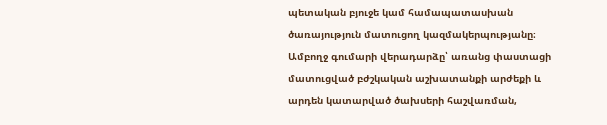պետական բյուջե կամ համապատասխան ծառայություն մատուցող կազմակերպությանը։
Ամբողջ գումարի վերադարձը՝ առանց փաստացի մատուցված բժշկական աշխատանքի արժեքի և արդեն կատարված ծախսերի հաշվառման,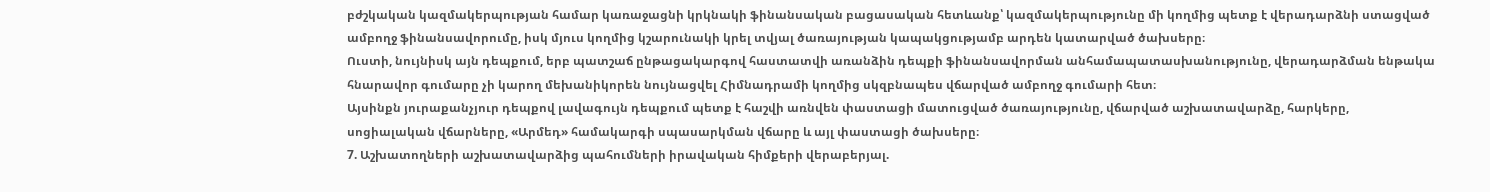բժշկական կազմակերպության համար կառաջացնի կրկնակի ֆինանսական բացասական հետևանք՝ կազմակերպությունը մի կողմից պետք է վերադարձնի ստացված ամբողջ ֆինանսավորումը, իսկ մյուս կողմից կշարունակի կրել տվյալ ծառայության կապակցությամբ արդեն կատարված ծախսերը։
Ուստի, նույնիսկ այն դեպքում, երբ պատշաճ ընթացակարգով հաստատվի առանձին դեպքի ֆինանսավորման անհամապատասխանությունը, վերադարձման ենթակա հնարավոր գումարը չի կարող մեխանիկորեն նույնացվել Հիմնադրամի կողմից սկզբնապես վճարված ամբողջ գումարի հետ։
Այսինքն յուրաքանչյուր դեպքով լավագույն դեպքում պետք է հաշվի առնվեն փաստացի մատուցված ծառայությունը, վճարված աշխատավարձը, հարկերը, սոցիալական վճարները, «Արմեդ» համակարգի սպասարկման վճարը և այլ փաստացի ծախսերը։
7. Աշխատողների աշխատավարձից պահումների իրավական հիմքերի վերաբերյալ.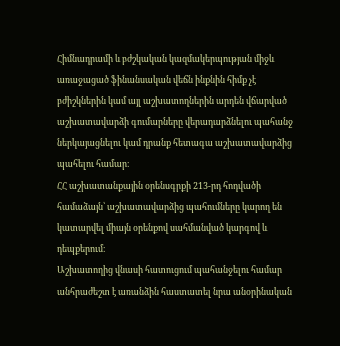Հիմնադրամի և բժշկական կազմակերպության միջև առաջացած ֆինանսական վեճն ինքնին հիմք չէ բժիշկներին կամ այլ աշխատողներին արդեն վճարված աշխատավարձի գումարները վերադարձնելու պահանջ ներկայացնելու կամ դրանք հետագա աշխատավարձից պահելու համար։
ՀՀ աշխատանքային օրենսգրքի 213-րդ հոդվածի համաձայն՝ աշխատավարձից պահումները կարող են կատարվել միայն օրենքով սահմանված կարգով և դեպքերում։
Աշխատողից վնասի հատուցում պահանջելու համար անհրաժեշտ է առանձին հաստատել նրա անօրինական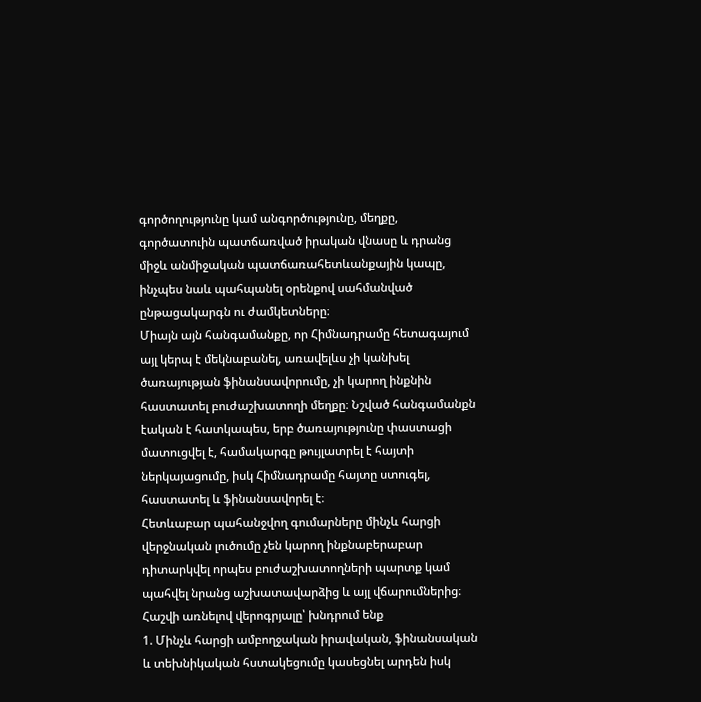գործողությունը կամ անգործությունը, մեղքը, գործատուին պատճառված իրական վնասը և դրանց միջև անմիջական պատճառահետևանքային կապը, ինչպես նաև պահպանել օրենքով սահմանված ընթացակարգն ու ժամկետները։
Միայն այն հանգամանքը, որ Հիմնադրամը հետագայում այլ կերպ է մեկնաբանել, առավելևս չի կանխել ծառայության ֆինանսավորումը, չի կարող ինքնին հաստատել բուժաշխատողի մեղքը։ Նշված հանգամանքն էական է հատկապես, երբ ծառայությունը փաստացի մատուցվել է, համակարգը թույլատրել է հայտի ներկայացումը, իսկ Հիմնադրամը հայտը ստուգել, հաստատել և ֆինանսավորել է։
Հետևաբար պահանջվող գումարները մինչև հարցի վերջնական լուծումը չեն կարող ինքնաբերաբար դիտարկվել որպես բուժաշխատողների պարտք կամ պահվել նրանց աշխատավարձից և այլ վճարումներից։
Հաշվի առնելով վերոգրյալը՝ խնդրում ենք
1. Մինչև հարցի ամբողջական իրավական, ֆինանսական և տեխնիկական հստակեցումը կասեցնել արդեն իսկ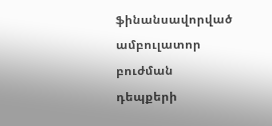ֆինանսավորված ամբուլատոր բուժման դեպքերի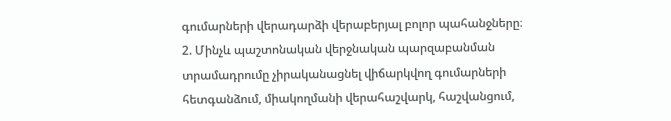գումարների վերադարձի վերաբերյալ բոլոր պահանջները։
2. Մինչև պաշտոնական վերջնական պարզաբանման տրամադրումը չիրականացնել վիճարկվող գումարների հետգանձում, միակողմանի վերահաշվարկ, հաշվանցում,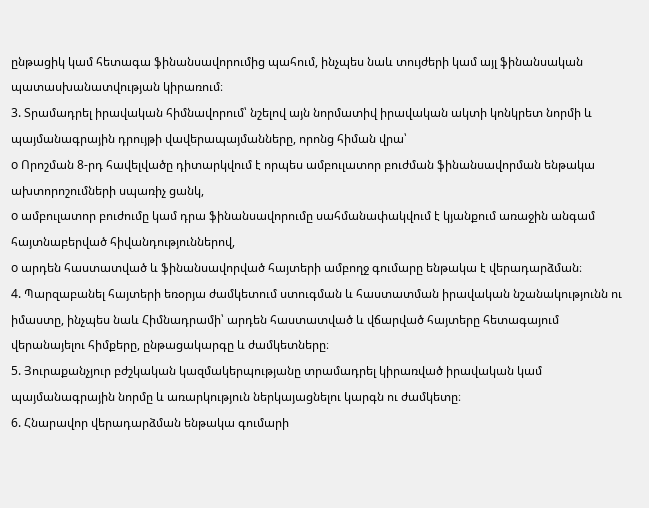ընթացիկ կամ հետագա ֆինանսավորումից պահում, ինչպես նաև տույժերի կամ այլ ֆինանսական պատասխանատվության կիրառում։
3. Տրամադրել իրավական հիմնավորում՝ նշելով այն նորմատիվ իրավական ակտի կոնկրետ նորմի և պայմանագրային դրույթի վավերապայմանները, որոնց հիման վրա՝
o Որոշման 8-րդ հավելվածը դիտարկվում է որպես ամբուլատոր բուժման ֆինանսավորման ենթակա ախտորոշումների սպառիչ ցանկ,
o ամբուլատոր բուժումը կամ դրա ֆինանսավորումը սահմանափակվում է կյանքում առաջին անգամ հայտնաբերված հիվանդություններով,
o արդեն հաստատված և ֆինանսավորված հայտերի ամբողջ գումարը ենթակա է վերադարձման։
4. Պարզաբանել հայտերի եռօրյա ժամկետում ստուգման և հաստատման իրավական նշանակությունն ու իմաստը, ինչպես նաև Հիմնադրամի՝ արդեն հաստատված և վճարված հայտերը հետագայում վերանայելու հիմքերը, ընթացակարգը և ժամկետները։
5. Յուրաքանչյուր բժշկական կազմակերպությանը տրամադրել կիրառված իրավական կամ պայմանագրային նորմը և առարկություն ներկայացնելու կարգն ու ժամկետը։
6. Հնարավոր վերադարձման ենթակա գումարի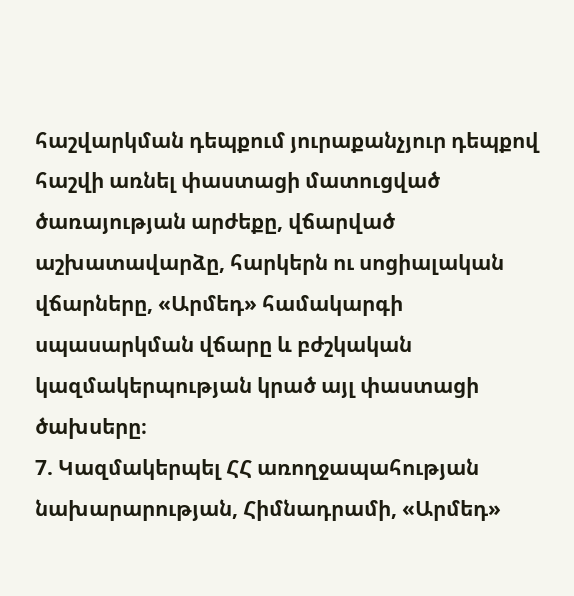հաշվարկման դեպքում յուրաքանչյուր դեպքով հաշվի առնել փաստացի մատուցված ծառայության արժեքը, վճարված աշխատավարձը, հարկերն ու սոցիալական վճարները, «Արմեդ» համակարգի սպասարկման վճարը և բժշկական կազմակերպության կրած այլ փաստացի ծախսերը։
7. Կազմակերպել ՀՀ առողջապահության նախարարության, Հիմնադրամի, «Արմեդ»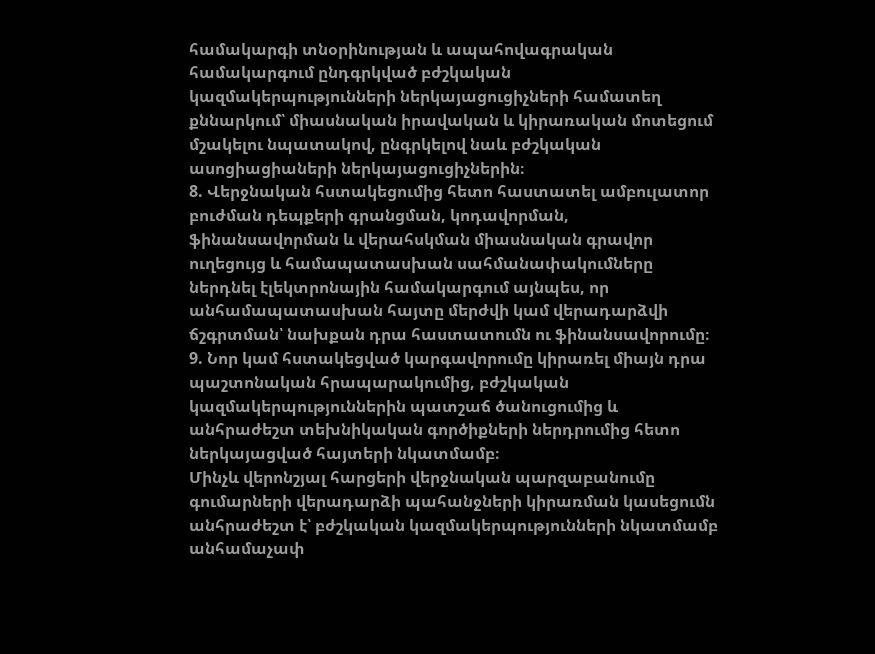համակարգի տնօրինության և ապահովագրական համակարգում ընդգրկված բժշկական կազմակերպությունների ներկայացուցիչների համատեղ քննարկում՝ միասնական իրավական և կիրառական մոտեցում մշակելու նպատակով, ընգրկելով նաև բժշկական ասոցիացիաների ներկայացուցիչներին։
8. Վերջնական հստակեցումից հետո հաստատել ամբուլատոր բուժման դեպքերի գրանցման, կոդավորման, ֆինանսավորման և վերահսկման միասնական գրավոր ուղեցույց և համապատասխան սահմանափակումները ներդնել էլեկտրոնային համակարգում այնպես, որ անհամապատասխան հայտը մերժվի կամ վերադարձվի ճշգրտման՝ նախքան դրա հաստատումն ու ֆինանսավորումը։
9. Նոր կամ հստակեցված կարգավորումը կիրառել միայն դրա պաշտոնական հրապարակումից, բժշկական կազմակերպություններին պատշաճ ծանուցումից և անհրաժեշտ տեխնիկական գործիքների ներդրումից հետո ներկայացված հայտերի նկատմամբ։
Մինչև վերոնշյալ հարցերի վերջնական պարզաբանումը գումարների վերադարձի պահանջների կիրառման կասեցումն անհրաժեշտ է՝ բժշկական կազմակերպությունների նկատմամբ անհամաչափ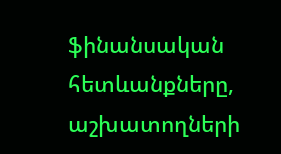ֆինանսական հետևանքները, աշխատողների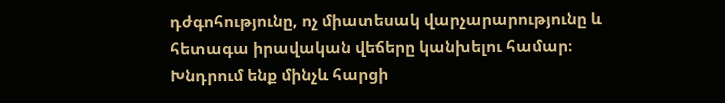դժգոհությունը, ոչ միատեսակ վարչարարությունը և հետագա իրավական վեճերը կանխելու համար։
Խնդրում ենք մինչև հարցի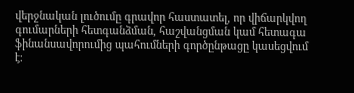վերջնական լուծումը գրավոր հաստատել, որ վիճարկվող գումարների հետգանձման, հաշվանցման կամ հետագա ֆինանսավորումից պահումների գործընթացը կասեցվում է։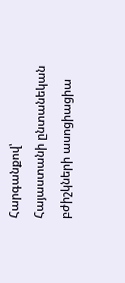Հարգանքով՝
Հայաստանի ընտանեկան բժիշկների ասոցիացիա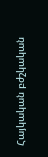Հայկական բժշկական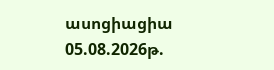ասոցիացիա
05.08.2026թ.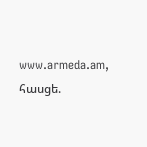www.armeda.am, հասցե.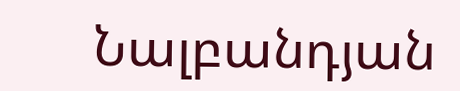Նալբանդյան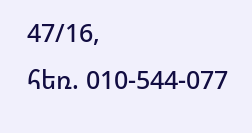47/16,
հեռ. 010-544-077